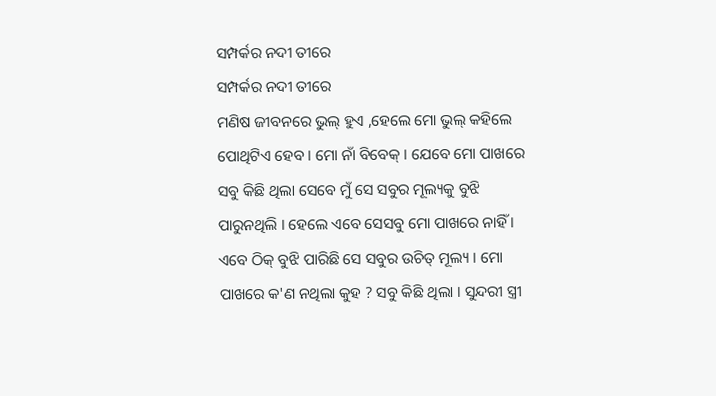ସମ୍ପର୍କର ନଦୀ ତୀରେ
ସମ୍ପର୍କର ନଦୀ ତୀରେ
ମଣିଷ ଜୀବନରେ ଭୁଲ୍ ହୁଏ ,ହେଲେ ମୋ ଭୁଲ୍ କହିଲେ ପୋଥିଟିଏ ହେବ । ମୋ ନାଁ ବିବେକ୍ । ଯେବେ ମୋ ପାଖରେ ସବୁ କିଛି ଥିଲା ସେବେ ମୁଁ ସେ ସବୁର ମୂଲ୍ୟକୁ ବୁଝି ପାରୁନଥିଲି । ହେଲେ ଏବେ ସେସବୁ ମୋ ପାଖରେ ନାହିଁ । ଏବେ ଠିକ୍ ବୁଝି ପାରିଛି ସେ ସବୁର ଉଚିତ୍ ମୂଲ୍ୟ । ମୋ ପାଖରେ କ'ଣ ନଥିଲା କୁହ ? ସବୁ କିଛି ଥିଲା । ସୁନ୍ଦରୀ ସ୍ତ୍ରୀ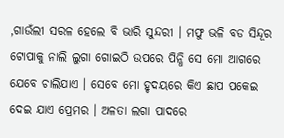,ଗାଉଁଲୀ ସରଳ ହେଲେ ବି ଭାରି ସୁନ୍ଦରୀ । ମଫୁ ଭଳି ବଡ ସିନ୍ଦୂର ଟୋପାକୁ ନାଲି ଲୁଗା ଗୋଇଠି ଉପରେ ପିନ୍ଧି ସେ ମୋ ଆଗରେ ଯେବେ ଚାଲିଯାଏ । ସେବେ ମୋ ହୃଦୟରେ କିଏ ଛାପ ପକେଇ ଦେଇ ଯାଏ ପ୍ରେମର । ଅଳତା ଲଗା ପାଦରେ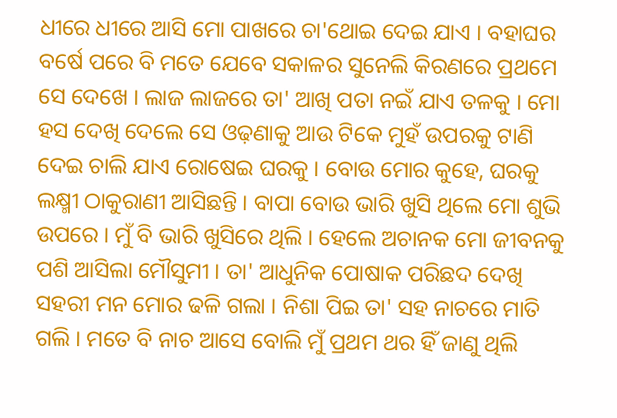ଧୀରେ ଧୀରେ ଆସି ମୋ ପାଖରେ ଚା'ଥୋଇ ଦେଇ ଯାଏ । ବହାଘର ବର୍ଷେ ପରେ ବି ମତେ ଯେବେ ସକାଳର ସୁନେଲି କିରଣରେ ପ୍ରଥମେ ସେ ଦେଖେ । ଲାଜ ଲାଜରେ ତା' ଆଖି ପତା ନଇଁ ଯାଏ ତଳକୁ । ମୋ ହସ ଦେଖି ଦେଲେ ସେ ଓଢ଼ଣାକୁ ଆଉ ଟିକେ ମୁହଁ ଉପରକୁ ଟାଣି ଦେଇ ଚାଲି ଯାଏ ରୋଷେଇ ଘରକୁ । ବୋଉ ମୋର କୁହେ, ଘରକୁ ଲକ୍ଷ୍ମୀ ଠାକୁରାଣୀ ଆସିଛନ୍ତି । ବାପା ବୋଉ ଭାରି ଖୁସି ଥିଲେ ମୋ ଶୁଭି ଉପରେ । ମୁଁ ବି ଭାରି ଖୁସିରେ ଥିଲି । ହେଲେ ଅଚାନକ ମୋ ଜୀବନକୁ ପଶି ଆସିଲା ମୌସୁମୀ । ତା' ଆଧୁନିକ ପୋଷାକ ପରିଛଦ ଦେଖି ସହରୀ ମନ ମୋର ଢଳି ଗଲା । ନିଶା ପିଇ ତା' ସହ ନାଚରେ ମାତି ଗଲି । ମତେ ବି ନାଚ ଆସେ ବୋଲି ମୁଁ ପ୍ରଥମ ଥର ହିଁ ଜାଣୁ ଥିଲି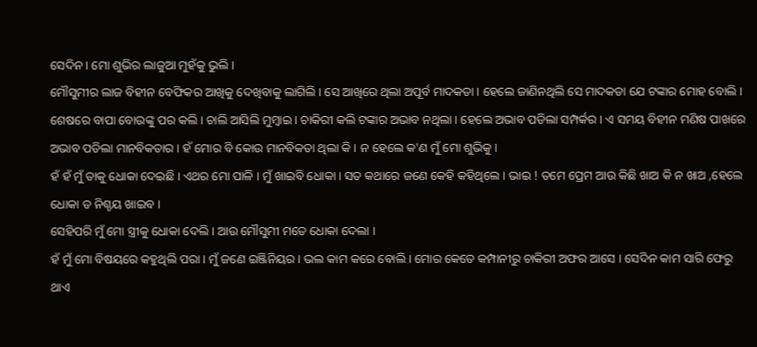ସେଦିନ । ମୋ ଶୁଭିର ଲାଜୁଆ ମୁହଁକୁ ଭୁଲି ।
ମୌସୁମୀର ଲାଜ ବିହୀନ ବେଫିକର ଆଖିକୁ ଦେଖିବାକୁ ଲାଗିଲି । ସେ ଆଖିରେ ଥିଲା ଅପୂର୍ବ ମାଦକତା । ହେଲେ ଜାଣିନଥିଲି ସେ ମାଦକତା ଯେ ଟଙ୍କାର ମୋହ ବୋଲି ।
ଶେଷରେ ବାପା ବୋଉଙ୍କୁ ପର କଲି । ଚାଲି ଆସିଲି ମୁମ୍ବାଇ । ଚାକିରୀ କଲି ଟଙ୍କାର ଅଭାବ ନଥିଲା । ହେଲେ ଅଭାବ ପଡିଲା ସମ୍ପର୍କର । ଏ ସମୟ ବିହୀନ ମଣିଷ ପାଖରେ ଅଭାବ ପଡିଲା ମାନବିକତାର । ହଁ ମୋର ବି କୋଉ ମାନବିକତା ଥିଲା କି । ନ ହେଲେ କ'ଣ ମୁଁ ମୋ ଶୁଭିକୁ ।
ହଁ ହଁ ମୁଁ ତାକୁ ଧୋକା ଦେଇଛି । ଏଥର ମୋ ପାଳି । ମୁଁ ଖାଇବି ଧୋକା । ସତ କଥାରେ ଜଣେ କେହି କହିଥିଲେ । ଭାଇ ! ତମେ ପ୍ରେମ ଆଉ କିଛି ଖାଅ କି ନ ଖାଅ ,ହେଲେ ଧୋକା ତ ନିଶ୍ଚୟ ଖାଇବ ।
ସେହିପରି ମୁଁ ମୋ ସ୍ତ୍ରୀକୁ ଧୋକା ଦେଲି । ଆଉ ମୌସୁମୀ ମତେ ଧୋକା ଦେଲା ।
ହଁ ମୁଁ ମୋ ବିଷୟରେ କହୁଥିଲି ପରା । ମୁଁ ଜଣେ ଇଞ୍ଜିନିୟର । ଭଲ କାମ କରେ ବୋଲି । ମୋର କେତେ କମ୍ପାନୀରୁ ଚାକିରୀ ଅଫର ଆସେ । ସେଦିନ କାମ ସାରି ଫେରୁ ଥାଏ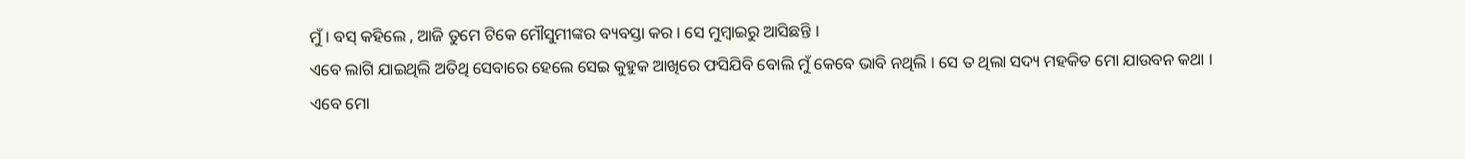ମୁଁ । ବସ୍ କହିଲେ , ଆଜି ତୁମେ ଟିକେ ମୌସୁମୀଙ୍କର ବ୍ୟବସ୍ତା କର । ସେ ମୁମ୍ବାଇରୁ ଆସିଛନ୍ତି ।
ଏବେ ଲାଗି ଯାଇଥିଲି ଅତିଥି ସେବାରେ ହେଲେ ସେଇ କୁହୁକ ଆଖିରେ ଫସିଯିବି ବୋଲି ମୁଁ କେବେ ଭାବି ନଥିଲି । ସେ ତ ଥିଲା ସଦ୍ୟ ମହକିତ ମୋ ଯାଉବନ କଥା ।
ଏବେ ମୋ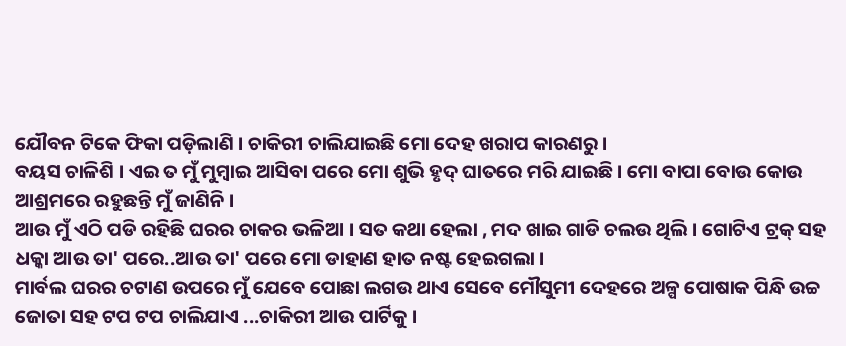ଯୌବନ ଟିକେ ଫିକା ପଡ଼ିଲାଣି । ଚାକିରୀ ଚାଲିଯାଇଛି ମୋ ଦେହ ଖରାପ କାରଣରୁ ।
ବୟସ ଚାଳିଶି । ଏଇ ତ ମୁଁ ମୁମ୍ବାଇ ଆସିବା ପରେ ମୋ ଶୁଭି ହୃଦ୍ ଘାତରେ ମରି ଯାଇଛି । ମୋ ବାପା ବୋଉ କୋଉ ଆଶ୍ରମରେ ରହୁଛନ୍ତି ମୁଁ ଜାଣିନି ।
ଆଉ ମୁଁ ଏଠି ପଡି ରହିଛି ଘରର ଚାକର ଭଳିଆ । ସତ କଥା ହେଲା , ମଦ ଖାଇ ଗାଡି ଚଲଉ ଥିଲି । ଗୋଟିଏ ଟ୍ରକ୍ ସହ ଧକ୍କା ଆଉ ତା' ପରେ..ଆଉ ତା' ପରେ ମୋ ଡାହାଣ ହାତ ନଷ୍ଟ ହେଇଗଲା ।
ମାର୍ବଲ ଘରର ଚଟାଣ ଉପରେ ମୁଁ ଯେବେ ପୋଛା ଲଗଉ ଥାଏ ସେବେ ମୌସୁମୀ ଦେହରେ ଅଳ୍ପ ପୋଷାକ ପିନ୍ଧି ଉଚ୍ଚ ଜୋତା ସହ ଟପ ଟପ ଚାଲିଯାଏ ...ଚାକିରୀ ଆଉ ପାର୍ଟିକୁ ।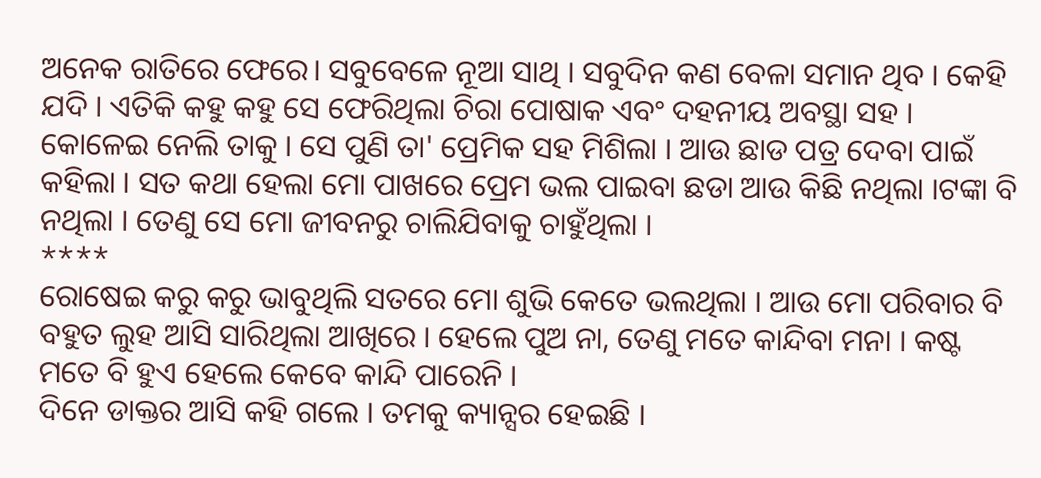ଅନେକ ରାତିରେ ଫେରେ। ସବୁବେଳେ ନୂଆ ସାଥି । ସବୁଦିନ କଣ ବେଳା ସମାନ ଥିବ । କେହି ଯଦି । ଏତିକି କହୁ କହୁ ସେ ଫେରିଥିଲା ଚିରା ପୋଷାକ ଏବଂ ଦହନୀୟ ଅବସ୍ଥା ସହ ।
କୋଳେଇ ନେଲି ତାକୁ । ସେ ପୁଣି ତା' ପ୍ରେମିକ ସହ ମିଶିଲା । ଆଉ ଛାଡ ପତ୍ର ଦେବା ପାଇଁ କହିଲା । ସତ କଥା ହେଲା ମୋ ପାଖରେ ପ୍ରେମ ଭଲ ପାଇବା ଛଡା ଆଉ କିଛି ନଥିଲା ।ଟଙ୍କା ବି ନଥିଲା । ତେଣୁ ସେ ମୋ ଜୀବନରୁ ଚାଲିଯିବାକୁ ଚାହୁଁଥିଲା ।
****
ରୋଷେଇ କରୁ କରୁ ଭାବୁଥିଲି ସତରେ ମୋ ଶୁଭି କେତେ ଭଲଥିଲା । ଆଉ ମୋ ପରିବାର ବି ବହୁତ ଲୁହ ଆସି ସାରିଥିଲା ଆଖିରେ । ହେଲେ ପୁଅ ନା, ତେଣୁ ମତେ କାନ୍ଦିବା ମନା । କଷ୍ଟ ମତେ ବି ହୁଏ ହେଲେ କେବେ କାନ୍ଦି ପାରେନି ।
ଦିନେ ଡାକ୍ତର ଆସି କହି ଗଲେ । ତମକୁ କ୍ୟାନ୍ସର ହେଇଛି ।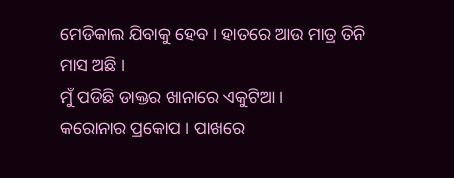ମେଡିକାଲ ଯିବାକୁ ହେବ । ହାତରେ ଆଉ ମାତ୍ର ତିନି ମାସ ଅଛି ।
ମୁଁ ପଡିଛି ଡାକ୍ତର ଖାନାରେ ଏକୁଟିଆ ।
କରୋନାର ପ୍ରକୋପ । ପାଖରେ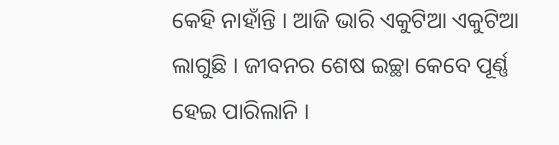କେହି ନାହାଁନ୍ତି । ଆଜି ଭାରି ଏକୁଟିଆ ଏକୁଟିଆ ଲାଗୁଛି । ଜୀବନର ଶେଷ ଇଚ୍ଛା କେବେ ପୂର୍ଣ୍ଣ ହେଇ ପାରିଲାନି ।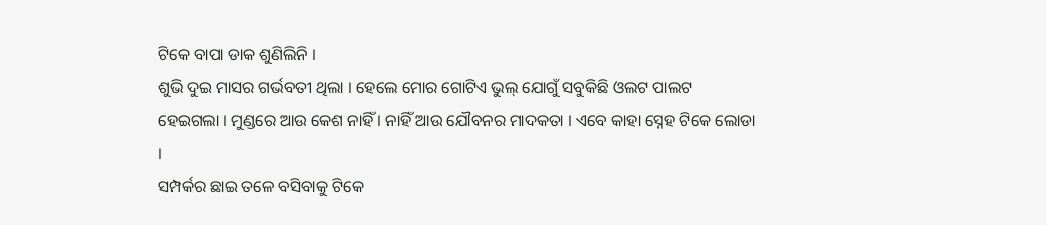ଟିକେ ବାପା ଡାକ ଶୁଣିଲିନି ।
ଶୁଭି ଦୁଇ ମାସର ଗର୍ଭବତୀ ଥିଲା । ହେଲେ ମୋର ଗୋଟିଏ ଭୁଲ୍ ଯୋଗୁଁ ସବୁକିଛି ଓଲଟ ପାଲଟ ହେଇଗଲା । ମୁଣ୍ଡରେ ଆଉ କେଶ ନାହିଁ । ନାହିଁ ଆଉ ଯୌବନର ମାଦକତା । ଏବେ କାହା ସ୍ନେହ ଟିକେ ଲୋଡା ।
ସମ୍ପର୍କର ଛାଇ ତଳେ ବସିବାକୁ ଟିକେ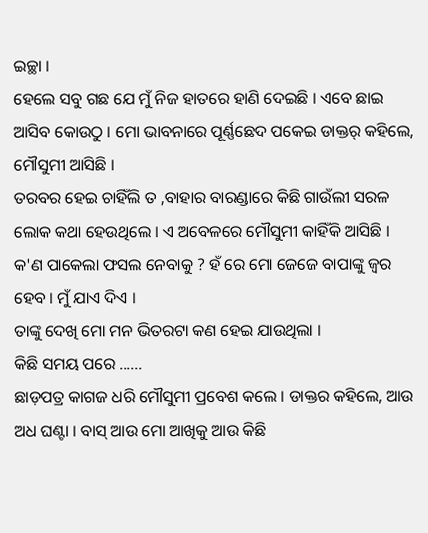ଇଚ୍ଛା ।
ହେଲେ ସବୁ ଗଛ ଯେ ମୁଁ ନିଜ ହାତରେ ହାଣି ଦେଇଛି । ଏବେ ଛାଇ ଆସିବ କୋଉଠୁ । ମୋ ଭାବନାରେ ପୂର୍ଣ୍ଣଛେଦ ପକେଇ ଡାକ୍ତର୍ କହିଲେ, ମୌସୁମୀ ଆସିଛି ।
ତରବର ହେଇ ଚାହିଁଲି ତ ,ବାହାର ବାରଣ୍ଡାରେ କିଛି ଗାଉଁଲୀ ସରଳ ଲୋକ କଥା ହେଉଥିଲେ । ଏ ଅବେଳରେ ମୌସୁମୀ କାହିଁକି ଆସିଛି । କ'ଣ ପାକେଲା ଫସଲ ନେବାକୁ ? ହଁ ରେ ମୋ ଜେଜେ ବାପାଙ୍କୁ ଜ୍ଵର ହେବ । ମୁଁ ଯାଏ ଦିଏ ।
ତାଙ୍କୁ ଦେଖି ମୋ ମନ ଭିତରଟା କଣ ହେଇ ଯାଉଥିଲା ।
କିଛି ସମୟ ପରେ ......
ଛାଡ଼ପତ୍ର କାଗଜ ଧରି ମୌସୁମୀ ପ୍ରବେଶ କଲେ । ଡାକ୍ତର କହିଲେ, ଆଉ ଅଧ ଘଣ୍ଟା । ବାସ୍ ଆଉ ମୋ ଆଖିକୁ ଆଉ କିଛି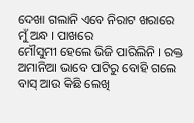ଦେଖା ଗଲାନି ଏବେ ନିରାଟ ଖରାରେ ମୁଁ ଅନ୍ଧ । ପାଖରେ
ମୌସୁମୀ ହେଲେ ଭିଜି ପାରିଲିନି । ରକ୍ତ ଅମାନିଆ ଭାବେ ପାଟିରୁ ବୋହି ଗଲେ ବାସ୍ ଆଉ କିଛି ଲେଖି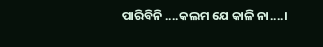ପାରିବିନି ....କଲମ ଯେ କାଳି ନା....।